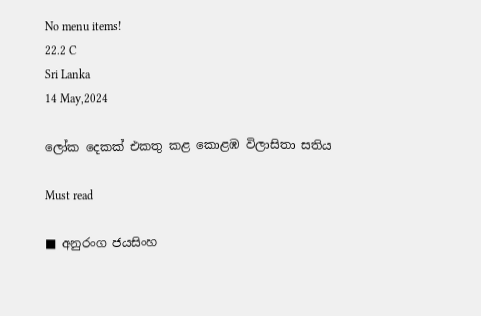No menu items!
22.2 C
Sri Lanka
14 May,2024

ලෝක දෙකක් එකතු කළ කොළඹ විලාසිතා සතිය

Must read

■ අනුරංග ජයසිංහ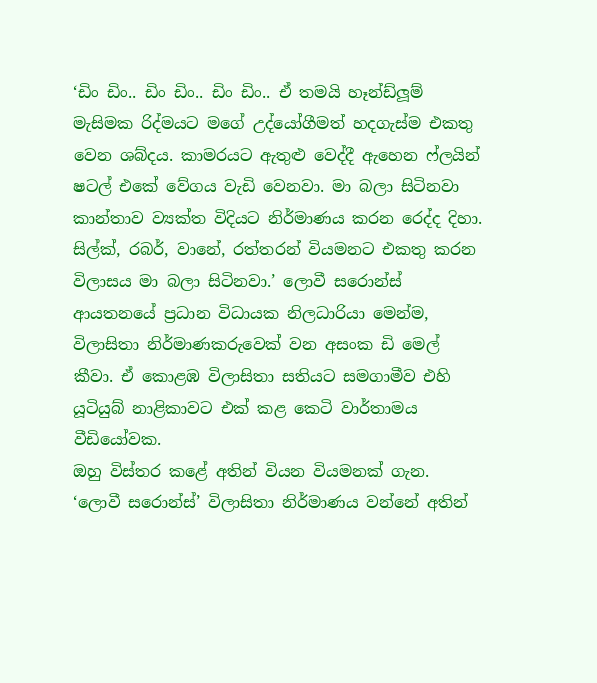‘ඩිං ඩිං.. ඩිං ඩිං.. ඩිං ඩිං.. ඒ තමයි හෑන්ඩ්ලූම් මැසිමක රිද්මයට මගේ උද්යෝගීමත් හදගැස්ම එකතු වෙන ශබ්දය. කාමරයට ඇතුළු වෙද්දී ඇහෙන ෆ්ලයින් ෂටල් එකේ වේගය වැඩි වෙනවා. මා බලා සිටිනවා කාන්තාව ව්‍යක්ත විදියට නිර්මාණය කරන රෙද්ද දිහා. සිල්ක්, රබර්, වානේ, රත්තරන් වියමනට එකතු කරන විලාසය මා බලා සිටිනවා.’ ලොවී සරොන්ස් ආයතනයේ ප්‍රධාන විධායක නිලධාරියා මෙන්ම, විලාසිතා නිර්මාණකරුවෙක් වන අසංක ඩි මෙල් කීවා. ඒ කොළඹ විලාසිතා සතියට සමගාමීව එහි යූටියුබ් නාළිකාවට එක් කළ කෙටි වාර්තාමය වීඩියෝවක.
ඔහු විස්තර කළේ අතින් වියන වියමනක් ගැන. ‘ලොවී සරොන්ස්’ විලාසිතා නිර්මාණය වන්නේ අතින්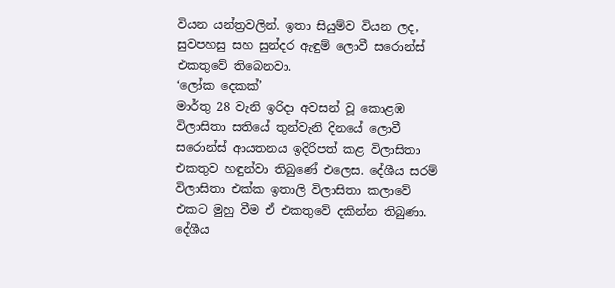වියන යන්ත්‍රවලින්. ඉතා සියුම්ව වියන ලද, සුවපහසු සහ සුන්දර ඇඳුම් ලොවී සරොන්ස් එකතුවේ තිබෙනවා.
‘ලෝක දෙකක්’
මාර්තු 28 වැනි ඉරිදා අවසන් වූ කොළඹ විලාසිතා සතියේ තුන්වැනි දිනයේ ලොවී සරොන්ස් ආයතනය ඉදිරිපත් කළ විලාසිතා එකතුව හඳුන්වා තිබුණේ එලෙස. දේශීය සරම් විලාසිතා එක්ක ඉතාලි විලාසිතා කලාවේ එකට මුහු වීම ඒ එකතුවේ දකින්න තිබුණා. දේශීය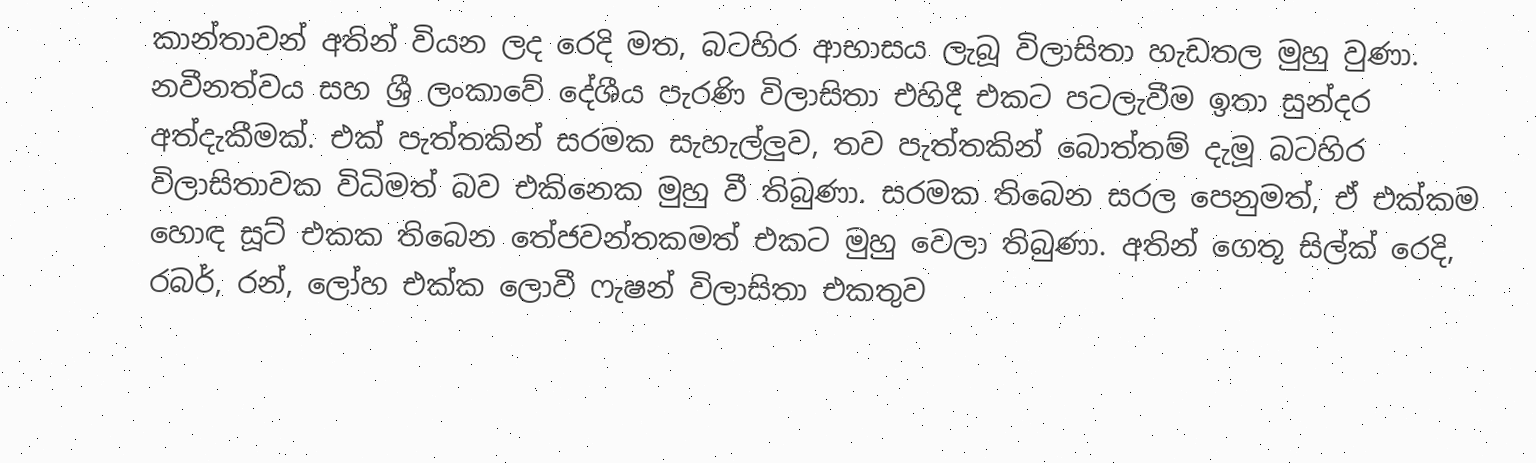කාන්තාවන් අතින් වියන ලද රෙදි මත, බටහිර ආභාසය ලැබූ විලාසිතා හැඩතල මුහු වුණා.
නවීනත්වය සහ ශ්‍රී ලංකාවේ දේශීය පැරණි විලාසිතා එහිදී එකට පටලැවීම ඉතා සුන්දර අත්දැකීමක්. එක් පැත්තකින් සරමක සැහැල්ලුව, තව පැත්තකින් බොත්තම් දැමූ බටහිර විලාසිතාවක විධිමත් බව එකිනෙක මුහු වී තිබුණා. සරමක තිබෙන සරල පෙනුමත්, ඒ එක්කම හොඳ සූට් එකක තිබෙන තේජවන්තකමත් එකට මුහු වෙලා තිබුණා. අතින් ගෙතූ සිල්ක් රෙදි, රබර්, රන්, ලෝහ එක්ක ලොවී ෆැෂන් විලාසිතා එකතුව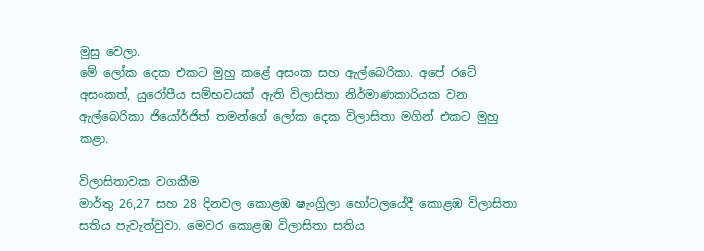මුසු වෙලා.
මේ ලෝක දෙක එකට මුහු කළේ අසංක සහ ඇල්බෙරිකා. අපේ රටේ අසංකත්, යුරෝපීය සම්භවයක් ඇති විලාසිතා නිර්මාණකාරියක වන ඇල්බෙරිකා ජියෝර්ජිත් තමන්ගේ ලෝක දෙක විලාසිතා මගින් එකට මුහු කළා.

විලාසිතාවක වගකීම
මාර්තු 26,27 සහ 28 දිනවල කොළඹ ෂැංග්‍රිලා හෝටලයේදී කොළඹ විලාසිතා සතිය පැවැත්වුවා. මෙවර කොළඹ විලාසිතා සතිය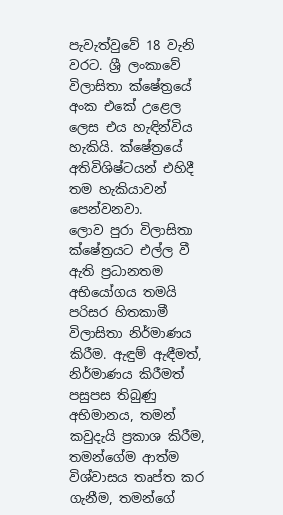පැවැත්වුවේ 18 වැනි වරට. ශ්‍රී ලංකාවේ විලාසිතා ක්ෂේත්‍රයේ අංක එකේ උළෙල ලෙස එය හැඳින්විය හැකියි. ක්ෂේත්‍රයේ අතිවිශිෂ්ටයන් එහිදී තම හැකියාවන් පෙන්වනවා.
ලොව පුරා විලාසිතා ක්ෂේත්‍රයට එල්ල වී ඇති ප්‍රධානතම අභියෝගය තමයි පරිසර හිතකාමී විලාසිතා නිර්මාණය කිරීම. ඇඳුම් ඇඳීමත්, නිර්මාණය කිරීමත් පසුපස තිබුණු අභිමානය, තමන් කවුදැයි ප්‍රකාශ කිරීම, තමන්ගේම ආත්ම විශ්වාසය තෘප්ත කර ගැනීම, තමන්ගේ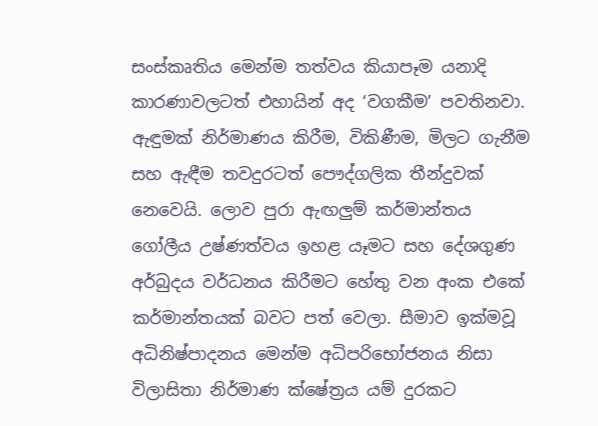සංස්කෘතිය මෙන්ම තත්වය කියාපෑම යනාදි කාරණාවලටත් එහායින් අද ‘වගකීම’ පවතිනවා. ඇඳුමක් නිර්මාණය කිරීම, විකිණීම, මිලට ගැනීම සහ ඇඳීම තවදුරටත් පෞද්ගලික තීන්දුවක් නෙවෙයි. ලොව පුරා ඇඟලුම් කර්මාන්තය ගෝලීය උෂ්ණත්වය ඉහළ යෑමට සහ දේශගුණ අර්බුදය වර්ධනය කිරීමට හේතු වන අංක එකේ කර්මාන්තයක් බවට පත් වෙලා. සීමාව ඉක්මවූ අධිනිෂ්පාදනය මෙන්ම අධිපරිභෝජනය නිසා විලාසිතා නිර්මාණ ක්ෂේත්‍රය යම් දුරකට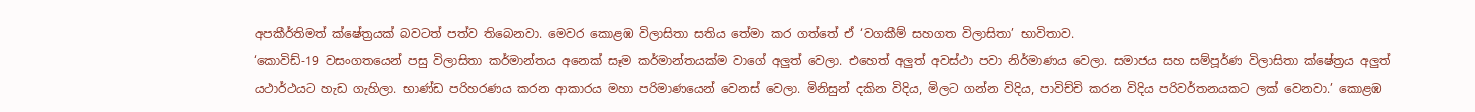අපකීර්තිමත් ක්ෂේත්‍රයක් බවටත් පත්ව තිබෙනවා. මෙවර කොළඹ විලාසිතා සතිය තේමා කර ගත්තේ ඒ ‘වගකීම් සහගත විලාසිතා’ භාවිතාව.
‘කොවිඩ්-19 වසංගතයෙන් පසු විලාසිතා කර්මාන්තය අනෙක් සෑම කර්මාන්තයක්ම වාගේ අලුත් වෙලා. එහෙත් අලුත් අවස්ථා පවා නිර්මාණය වෙලා. සමාජය සහ සම්පූර්ණ විලාසිතා ක්ෂේත්‍රය අලුත් යථාර්ථයට හැඩ ගැහිලා. භාණ්ඩ පරිහරණය කරන ආකාරය මහා පරිමාණයෙන් වෙනස් වෙලා. මිනිසුන් දකින විදිය, මිලට ගන්න විදිය, පාවිච්චි කරන විදිය පරිවර්තනයකට ලක් වෙනවා.’ කොළඹ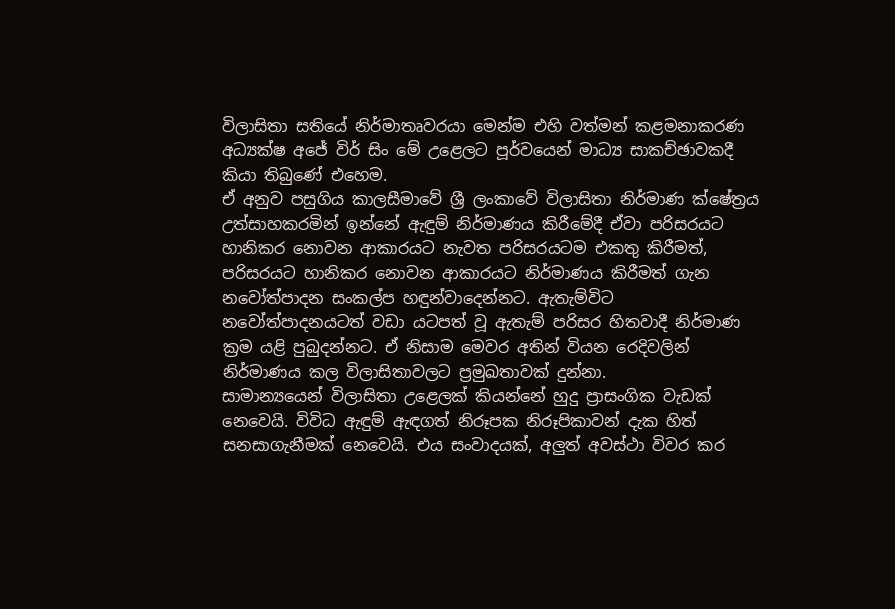විලාසිතා සතියේ නිර්මාතෘවරයා මෙන්ම එහි වත්මන් කළමනාකරණ අධ්‍යක්ෂ අජේ විර් සිං මේ උළෙලට පූර්වයෙන් මාධ්‍ය සාකච්ඡාවකදී කියා තිබුණේ එහෙම.
ඒ අනුව පසුගිය කාලසීමාවේ ශ්‍රී ලංකාවේ විලාසිතා නිර්මාණ ක්ෂේත්‍රය උත්සාහකරමින් ඉන්නේ ඇඳුම් නිර්මාණය කිරීමේදී ඒවා පරිසරයට හානිකර නොවන ආකාරයට නැවත පරිසරයටම එකතු කිරීමත්, පරිසරයට හානිකර නොවන ආකාරයට නිර්මාණය කිරීමත් ගැන නවෝත්පාදන සංකල්ප හඳුන්වාදෙන්නට. ඇතැම්විට නවෝත්පාදනයටත් වඩා යටපත් වූ ඇතැම් පරිසර හිතවාදී නිර්මාණ ක්‍රම යළි පුබුදන්නට. ඒ නිසාම මෙවර අතින් වියන රෙදිවලින් නිර්මාණය කල විලාසිතාවලට ප්‍රමුඛතාවක් දුන්නා.
සාමාන්‍යයෙන් විලාසිතා උළෙලක් කියන්නේ හුදු ප්‍රාසංගික වැඩක් නෙවෙයි. විවිධ ඇඳුම් ඇඳගත් නිරූපක නිරූපිකාවන් දැක හිත් සනසාගැනීමක් නෙවෙයි. එය සංවාදයක්, අලුත් අවස්ථා විවර කර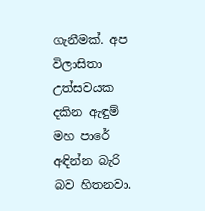ගැනීමක්. අප විලාසිතා උත්සවයක දකින ඇඳුම් මහ පාරේ අඳින්න බැරි බව හිතනවා.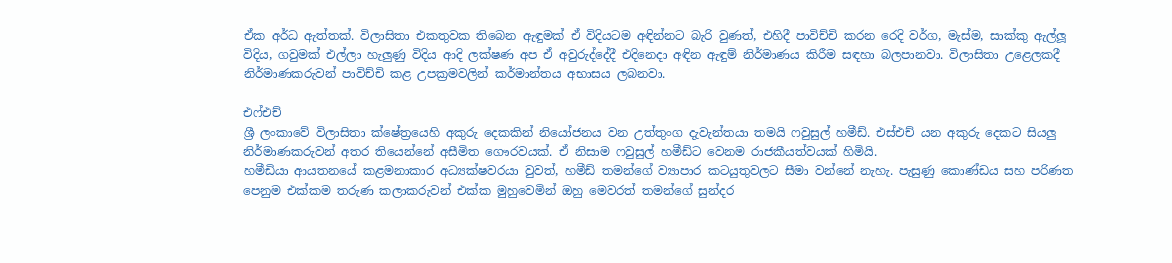ඒක අර්ධ ඇත්තක්. විලාසිතා එකතුවක තිබෙන ඇඳුමක් ඒ විදියටම අඳින්නට බැරි වුණත්, එහිදී පාවිච්චි කරන රෙදි වර්ග, මැස්ම, සාක්කු ඇල්ලූ විදිය, ගවුමක් එල්ලා හැලුණු විදිය ආදි ලක්ෂණ අප ඒ අවුරුද්දේදී එදිනෙදා අඳින ඇඳුම් නිර්මාණය කිරීම සඳහා බලපානවා. විලාසිතා උළෙලකදී නිර්මාණකරුවන් පාවිච්චි කළ උපක්‍රමවලින් කර්මාන්තය අභාසය ලබනවා.

එෆ්එච්
ශ්‍රී ලංකාවේ විලාසිතා ක්ෂේත්‍රයෙහි අකුරු දෙකකින් නියෝජනය වන උත්තුංග දැවැන්තයා තමයි ෆවුසුල් හමීඩ්. එස්එච් යන අකුරු දෙකට සියලු නිර්මාණකරුවන් අතර තියෙන්නේ අසීමිත ගෞරවයක්. ඒ නිසාම ෆවුසුල් හමීඩ්ට වෙනම රාජකීයත්වයක් හිමියි.
හමීඩියා ආයතනයේ කළමනාකාර අධ්‍යක්ෂවරයා වුවත්, හමීඩ් තමන්ගේ ව්‍යාපාර කටයුතුවලට සීමා වන්නේ නැහැ. පැසුණු කොණ්ඩය සහ පරිණත පෙනුම එක්කම තරුණ කලාකරුවන් එක්ක මුහුවෙමින් ඔහු මෙවරත් තමන්ගේ සුන්දර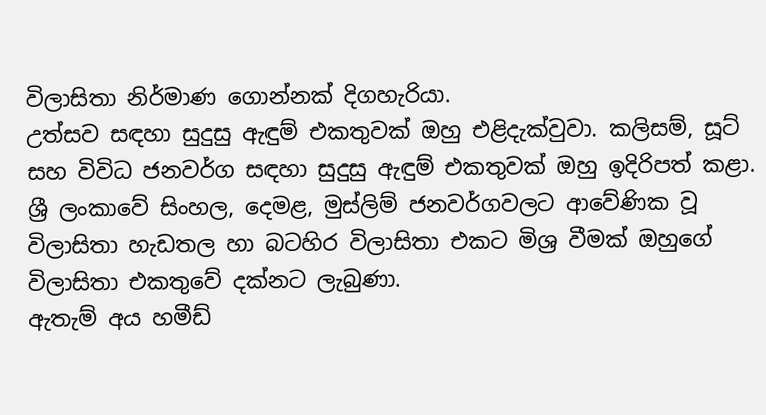විලාසිතා නිර්මාණ ගොන්නක් දිගහැරියා.
උත්සව සඳහා සුදුසු ඇඳුම් එකතුවක් ඔහු එළිදැක්වුවා. කලිසම්, සූට් සහ විවිධ ජනවර්ග සඳහා සුදුසු ඇඳුම් එකතුවක් ඔහු ඉදිරිපත් කළා. ශ්‍රී ලංකාවේ සිංහල, දෙමළ, මුස්ලිම් ජනවර්ගවලට ආවේණික වූ විලාසිතා හැඩතල හා බටහිර විලාසිතා එකට මිශ්‍ර වීමක් ඔහුගේ විලාසිතා එකතුවේ දක්නට ලැබුණා.
ඇතැම් අය හමීඩ්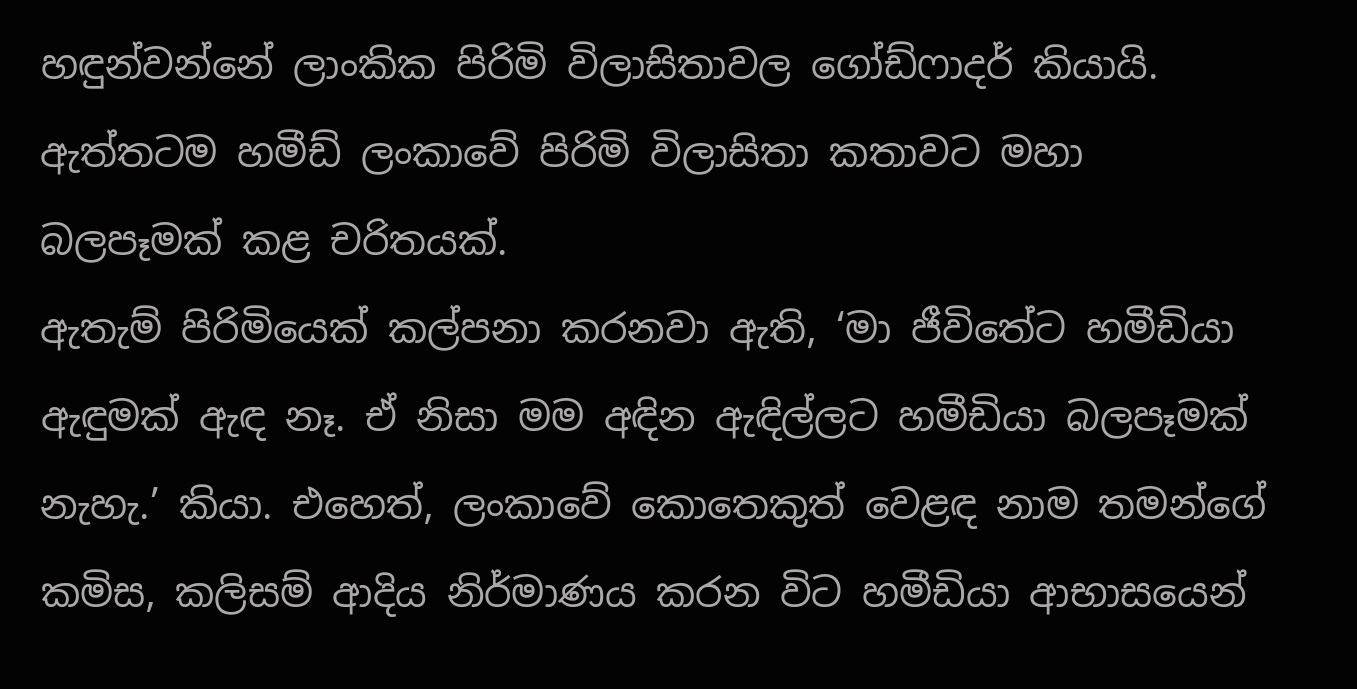හඳුන්වන්නේ ලාංකික පිරිමි විලාසිතාවල ගෝඩ්ෆාදර් කියායි. ඇත්තටම හමීඩ් ලංකාවේ පිරිමි විලාසිතා කතාවට මහා බලපෑමක් කළ චරිතයක්.
ඇතැම් පිරිමියෙක් කල්පනා කරනවා ඇති, ‘මා ජීවිතේට හමීඩියා ඇඳුමක් ඇඳ නෑ. ඒ නිසා මම අඳින ඇඳිල්ලට හමීඩියා බලපෑමක් නැහැ.’ කියා. එහෙත්, ලංකාවේ කොතෙකුත් වෙළඳ නාම තමන්ගේ කමිස, කලිසම් ආදිය නිර්මාණය කරන විට හමීඩියා ආභාසයෙන්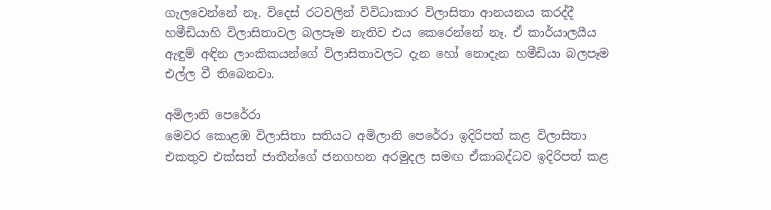ගැලවෙන්නේ නෑ. විදෙස් රටවලින් විවිධාකාර විලාසිතා ආනයනය කරද්දී හමීඩියාහි විලාසිතාවල බලපෑම නැතිව එය කෙරෙන්නේ නෑ. ඒ කාර්යාලයීය ඇඳුම් අඳින ලාංකිකයන්ගේ විලාසිතාවලට දැන හෝ නොදැන හමීඩියා බලපෑම එල්ල වී තිබෙනවා.

අමිලානි පෙරේරා
මෙවර කොළඹ විලාසිතා සතියට අමිලානි පෙරේරා ඉදිරිපත් කළ විලාසිතා එකතුව එක්සත් ජාතීන්ගේ ජනගහන අරමුදල සමඟ ඒකාබද්ධව ඉදිරිපත් කළ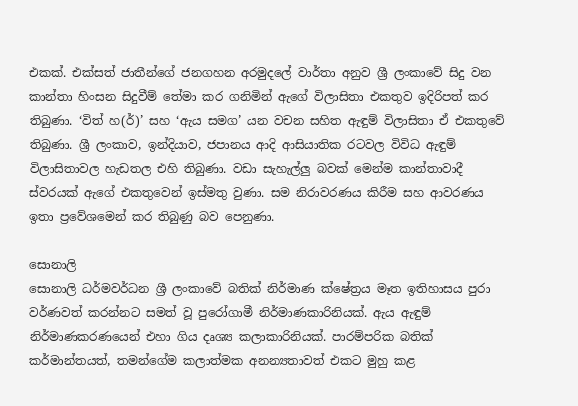එකක්. එක්සත් ජාතීන්ගේ ජනගහන අරමුදලේ වාර්තා අනුව ශ්‍රී ලංකාවේ සිදු වන කාන්තා හිංසන සිදුවීම් තේමා කර ගනිමින් ඇගේ විලාසිතා එකතුව ඉදිරිපත් කර තිබුණා. ‘විත් හ(ර්)’ සහ ‘ඇය සමග’ යන වචන සහිත ඇඳුම් විලාසිතා ඒ එකතුවේ තිබුණා. ශ්‍රී ලංකාව, ඉන්දියාව, ජපානය ආදි ආසියාතික රටවල විවිධ ඇඳුම් විලාසිතාවල හැඩතල එහි තිබුණා. වඩා සැහැල්ලු බවක් මෙන්ම කාන්තාවාදී ස්වරයක් ඇගේ එකතුවෙන් ඉස්මතු වුණා. සම නිරාවරණය කිරීම සහ ආවරණය ඉතා ප්‍රවේශමෙන් කර තිබුණු බව පෙනුණා.

සොනාලි
සොනාලි ධර්මවර්ධන ශ්‍රී ලංකාවේ බතික් නිර්මාණ ක්ෂේත්‍රය මෑත ඉතිහාසය පුරා වර්ණවත් කරන්නට සමත් වූ පුරෝගාමී නිර්මාණකාරිනියක්. ඇය ඇඳුම් නිර්මාණකරණයෙන් එහා ගිය දෘශ්‍ය කලාකාරිනියක්. පාරම්පරික බතික් කර්මාන්තයත්, තමන්ගේම කලාත්මක අනන්‍යතාවත් එකට මුහු කළ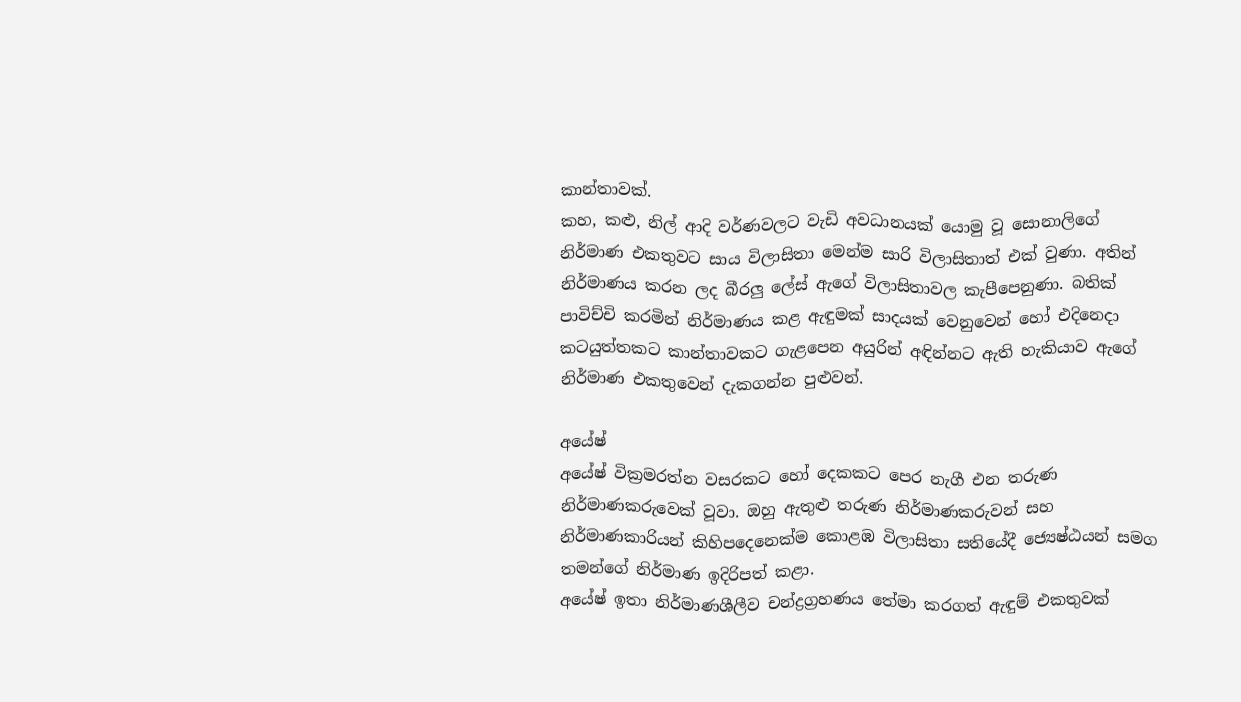කාන්තාවක්.
කහ, කළු, නිල් ආදි වර්ණවලට වැඩි අවධානයක් යොමු වූ සොනාලිගේ නිර්මාණ එකතුවට සාය විලාසිතා මෙන්ම සාරි විලාසිතාත් එක් වුණා. අතින් නිර්මාණය කරන ලද බීරලු ලේස් ඇගේ විලාසිතාවල කැපීපෙනුණා. බතික් පාවිච්චි කරමින් නිර්මාණය කළ ඇඳුමක් සාදයක් වෙනුවෙන් හෝ එදිනෙදා කටයුත්තකට කාන්තාවකට ගැළපෙන අයුරින් අඳින්නට ඇති හැකියාව ඇගේ නිර්මාණ එකතුවෙන් දැකගන්න පුළුවන්.

අයේෂ්
අයේෂ් වික්‍රමරත්න වසරකට හෝ දෙකකට පෙර නැගී එන තරුණ නිර්මාණකරුවෙක් වූවා. ඔහු ඇතුළු තරුණ නිර්මාණකරුවන් සහ නිර්මාණකාරියන් කිහිපදෙනෙක්ම කොළඹ විලාසිතා සතියේදී ජ්‍යෙෂ්ඨයන් සමග තමන්ගේ නිර්මාණ ඉදිරිපත් කළා.
අයේෂ් ඉතා නිර්මාණශීලීව චන්ද්‍රග්‍රහණය තේමා කරගත් ඇඳුම් එකතුවක්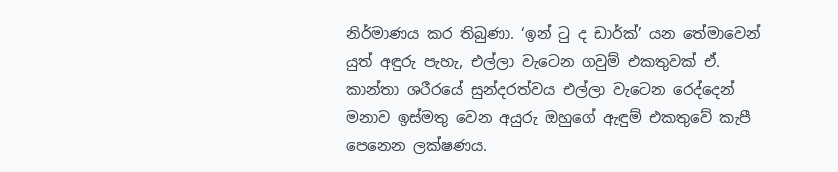නිර්මාණය කර තිබුණා. ‘ඉන් ටු ද ඩාර්ක්’ යන තේමාවෙන් යුත් අඳුරු පැහැ, එල්ලා වැටෙන ගවුම් එකතුවක් ඒ. කාන්තා ශරීරයේ සුන්දරත්වය එල්ලා වැටෙන රෙද්දෙන් මනාව ඉස්මතු වෙන අයුරු ඔහුගේ ඇඳුම් එකතුවේ කැපී පෙනෙන ලක්ෂණය.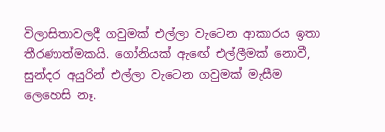විලාසිතාවලදී ගවුමක් එල්ලා වැටෙන ආකාරය ඉතා තීරණාත්මකයි. ගෝනියක් ඇඟේ එල්ලීමක් නොවී, සුන්දර අයුරින් එල්ලා වැටෙන ගවුමක් මැසීම ලෙහෙසි නෑ.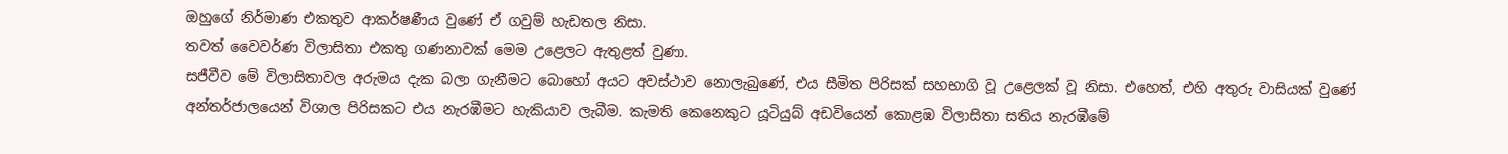ඔහුගේ නිර්මාණ එකතුව ආකර්ෂණීය වුණේ ඒ ගවුම් හැඩතල නිසා.
තවත් වෛවර්ණ විලාසිතා එකතු ගණනාවක් මෙම උළෙලට ඇතුළත් වුණා.
සජීවීව මේ විලාසිතාවල අරුමය දැක බලා ගැනීමට බොහෝ අයට අවස්ථාව නොලැබුණේ, එය සීමිත පිරිසක් සහභාගි වූ උළෙලක් වූ නිසා. එහෙත්, එහි අතුරු වාසියක් වුණේ අන්තර්ජාලයෙන් විශාල පිරිසකට එය නැරඹීමට හැකියාව ලැබීම. කැමති කෙනෙකුට යූටියුබ් අඩවියෙන් කොළඹ විලාසිතා සතිය නැරඹීමේ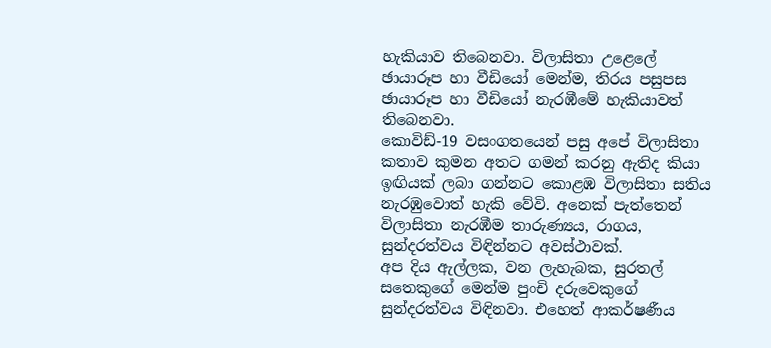හැකියාව තිබෙනවා. විලාසිතා උළෙලේ ඡායාරූප හා වීඩියෝ මෙන්ම, තිරය පසුපස ඡායාරූප හා වීඩියෝ නැරඹීමේ හැකියාවත් තිබෙනවා.
කොවිඩ්-19 වසංගතයෙන් පසු අපේ විලාසිතා කතාව කුමන අතට ගමන් කරනු ඇතිද කියා ඉඟියක් ලබා ගන්නට කොළඹ විලාසිතා සතිය නැරඹුවොත් හැකි වේවි. අනෙක් පැත්තෙන් විලාසිතා නැරඹීම තාරුණ්‍යය, රාගය, සුන්දරත්වය විඳින්නට අවස්ථාවක්.
අප දිය ඇල්ලක, වන ලැහැබක, සුරතල් සතෙකුගේ මෙන්ම පුංචි දරුවෙකුගේ සුන්දරත්වය විඳිනවා. එහෙත් ආකර්ෂණීය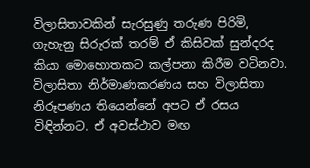විලාසිතාවකින් සැරසුණු තරුණ පිරිමි, ගැහැනු සිරුරක් තරම් ඒ කිසිවක් සුන්දරද කියා මොහොතකට කල්පනා කිරීම වටිනවා. විලාසිතා නිර්මාණකරණය සහ විලාසිතා නිරූපණය තියෙන්නේ අපට ඒ රසය විඳින්නට. ඒ අවස්ථාව මඟ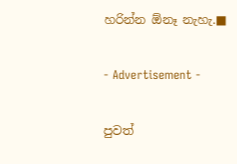හරින්න ඕනෑ නැහැ.■

- Advertisement -

පුවත්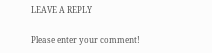LEAVE A REPLY

Please enter your comment!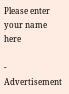Please enter your name here

- Advertisement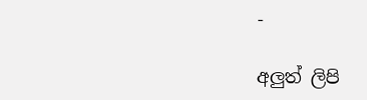-

අලුත් ලිපි